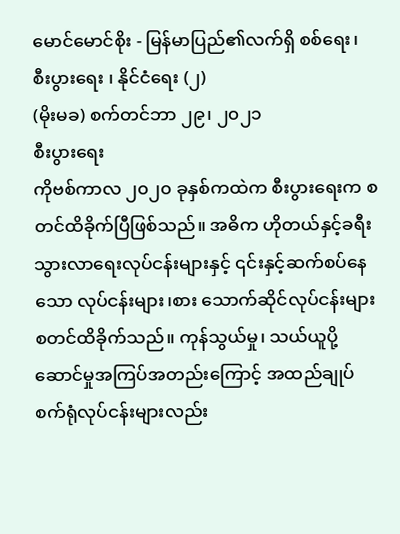မောင်မောင်စိုး - မြန်မာပြည်၏လက်ရှိ စစ်ရေး၊ စီးပွားရေး ၊ နိုင်ငံရေး (၂)
(မိုးမခ) စက်တင်ဘာ ၂၉၊ ၂၀၂၁
စီးပွားရေး
ကိုဗစ်ကာလ ၂၀၂၀ ခုနှစ်ကထဲက စီးပွားရေးက စတင်ထိခိုက်ပြီဖြစ်သည်။ အဓိက ဟိုတယ်နှင့်ခရီးသွားလာရေးလုပ်ငန်းများနှင့် ၎င်းနှင့်ဆက်စပ်နေသော လုပ်ငန်းများ၊စား သောက်ဆိုင်လုပ်ငန်းများစတင်ထိခိုက်သည်။ ကုန်သွယ်မှု၊ သယ်ယူပို့ဆောင်မှုအကြပ်အတည်းကြောင့် အထည်ချုပ်စက်ရုံလုပ်ငန်းများလည်း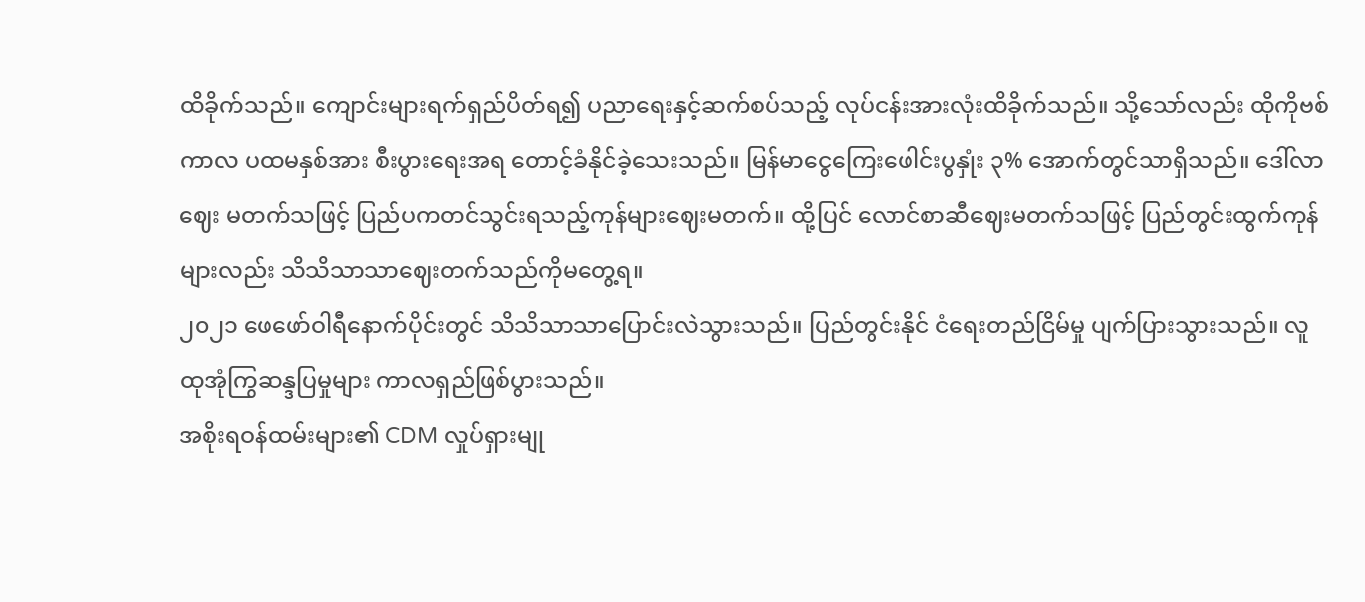ထိခိုက်သည်။ ကျောင်းများရက်ရှည်ပိတ်ရ၍ ပညာရေးနှင့်ဆက်စပ်သည့် လုပ်ငန်းအားလုံးထိခိုက်သည်။ သို့သော်လည်း ထိုကိုဗစ်ကာလ ပထမနှစ်အား စီးပွားရေးအရ တောင့်ခံနိုင်ခဲ့သေးသည်။ မြန်မာငွေကြေးဖေါင်းပွနှုံး ၃% အောက်တွင်သာရှိသည်။ ဒေါ်လာဈေး မတက်သဖြင့် ပြည်ပကတင်သွင်းရသည့်ကုန်များဈေးမတက်။ ထို့ပြင် လောင်စာဆီဈေးမတက်သဖြင့် ပြည်တွင်းထွက်ကုန်များလည်း သိသိသာသာဈေးတက်သည်ကိုမတွေ့ရ။
၂၀၂၁ ဖေဖော်ဝါရီနောက်ပိုင်းတွင် သိသိသာသာပြောင်းလဲသွားသည်။ ပြည်တွင်းနိုင် ငံရေးတည်ငြိမ်မှု ပျက်ပြားသွားသည်။ လူထုအုံကြွဆန္ဒပြမှုများ ကာလရှည်ဖြစ်ပွားသည်။
အစိုးရဝန်ထမ်းများ၏ CDM လှုပ်ရှားမျု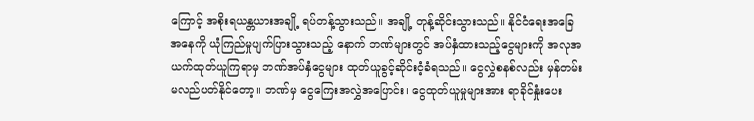ကြောင့် အစိုးရယန္တယားအချို့ ရပ်တန့်သွားသည်။ အချို့ တုန့်ဆိုင်းသွားသည်။ နိုင်ငံရေးအခြေအနေကို ယုံကြည်မှုပျက်ပြားသွားသည့် နောက် ဘဏ်များတွင် အပ်နှံထားသည့်ငွေများကို အလုအယက်ထုတ်ယူကြရာမှ ဘဏ်အပ်နှံငွေများ ထုတ်ယူခွင့်ဆိုင်းငံ့ခံရသည်။ ငွေလွှဲစနစ်လည်း မှန်တမ်းမလည်ပတ်နိုင်တော့။ ဘဏ်မှ ငွေကြေးအလွှဲအပြောင်း၊ ငွေထုတ်ယူမှုများအား ရာခိုင်နှုံးပေး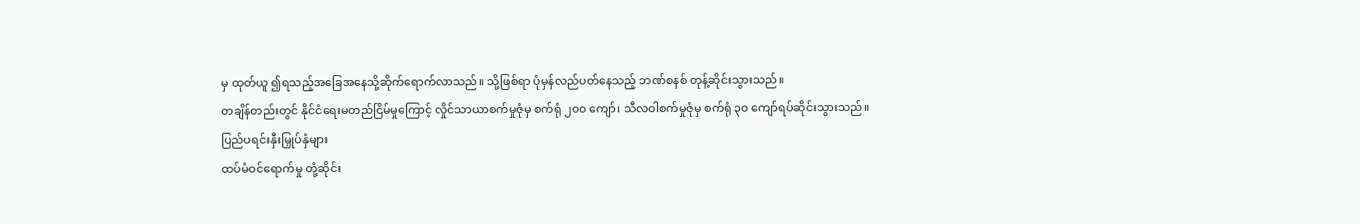မှ ထုတ်ယူ ၍ရသည့်အခြေအနေသို့ဆိုက်ရောက်လာသည်။ သို့ဖြစ်ရာ ပုံမှန်လည်ပတ်နေသည့် ဘဏ်စနစ် တုန့်ဆိုင်းသွားသည်။
တချိန်တည်းတွင် နိုင်ငံရေးမတည်ငြိမ်မှုကြောင့် လှိုင်သာယာစက်မှုဇုံမှ စက်ရုံ ၂၀၀ ကျော်၊ သီလဝါစက်မှုဇုံမှ စက်ရုံ ၃၀ ကျော်ရပ်ဆိုင်းသွားသည်။
ပြည်ပရင်းနှီးမြှုပ်နှံများ
ထပ်မံဝင်ရောက်မှု တုံ့ဆိုင်း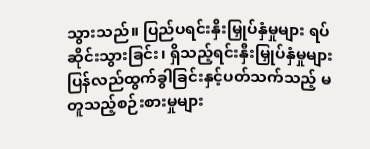သွားသည်။ ပြည်ပရင်းနှိးမြှုပ်နှံမှုများ ရပ်ဆိုင်းသွားခြင်း၊ ရှိသည့်ရင်းနှီးမြှုပ်နှံမှုများ ပြန်လည်ထွက်ခွါခြင်းနှင့်ပတ်သက်သည့် မတူသည့်စဉ်းစားမှုများ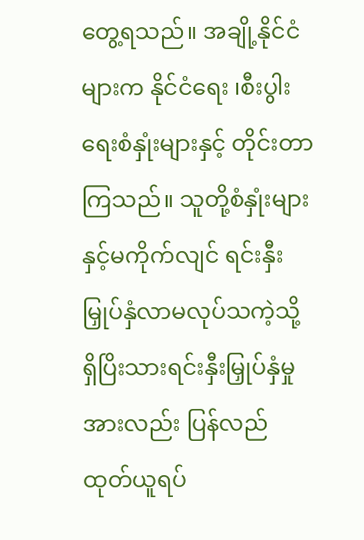တွေ့ရသည်။ အချို့နိုင်ငံများက နိုင်ငံရေး ၊စီးပွါးရေးစံနှုံးများနှင့် တိုင်းတာကြသည်။ သူတို့စံနှုံးများနှင့်မကိုက်လျင် ရင်းနှီးမြှုပ်နှံလာမလုပ်သကဲ့သို့ ရှိပြိးသားရင်းနှီးမြှုပ်နှံမှုအားလည်း ပြန်လည်ထုတ်ယူရပ်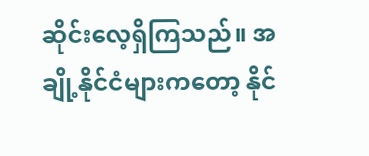ဆိုင်းလေ့ရှိကြသည်။ အချို့နိုင်ငံများကတော့ နိုင်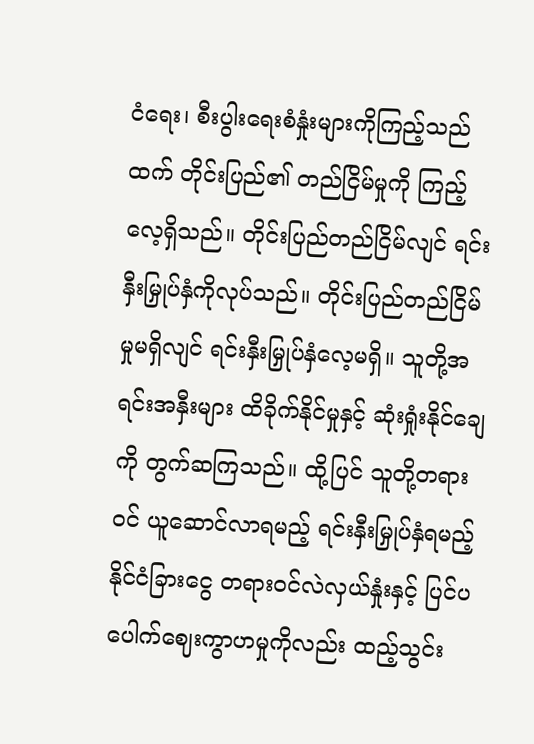ငံရေး၊ စီးပွါးရေးစံနှုံးများကိုကြည့်သည်ထက် တိုင်းပြည်၏ တည်ငြိမ်မှုကို ကြည့်လေ့ရှိသည်။ တိုင်းပြည်တည်ငြိမ်လျင် ရင်းနှီးမြှုပ်နှံကိုလုပ်သည်။ တိုင်းပြည်တည်ငြိမ်မှုမရှိလျင် ရင်းနှီးမြှုပ်နှံလေ့မရှိ။ သူတို့အရင်းအနှီးများ ထိခိုက်နိုင်မှုနှင့် ဆုံးရှုံးနိုင်ချေကို တွက်ဆကြသည်။ ထို့ပြင် သူတို့တရားဝင် ယူဆောင်လာရမည့် ရင်းနှီးမြှုပ်နှံရမည့် နိုင်ငံခြားငွေ တရားဝင်လဲလှယ်နှုံးနှင့် ပြင်ပပေါက်ဈေးကွာဟမှုကိုလည်း ထည့်သွင်း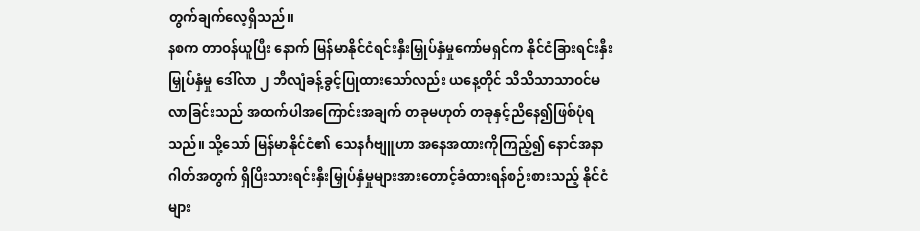တွက်ချက်လေ့ရှိသည်။
နစက တာဝန်ယူပြီး နောက် မြန်မာနိုင်ငံရင်းနှီးမြှုပ်နှံမှုကော်မရှင်က နိုင်ငံခြားရင်းနှီးမြှုပ်နှံမှု ဒေါ်လာ ၂ ဘီလျံခန့်ခွင့်ပြုထားသော်လည်း ယနေ့တိုင် သိသိသာသာဝင်မလာခြင်းသည် အထက်ပါအကြောင်းအချက် တခုမဟုတ် တခုနှင့်ညိနေ၍ဖြစ်ပုံရသည်။ သို့သော် မြန်မာနိုင်ငံ၏ သေနင်္ဂဗျူဟာ အနေအထားကိုကြည့်၍ နောင်အနာဂါတ်အတွက် ရှိပြိးသားရင်းနှီးမြှုပ်နှံမှုများအားတောင့်ခံထားရန်စဉ်းစားသည့် နိုင်ငံများ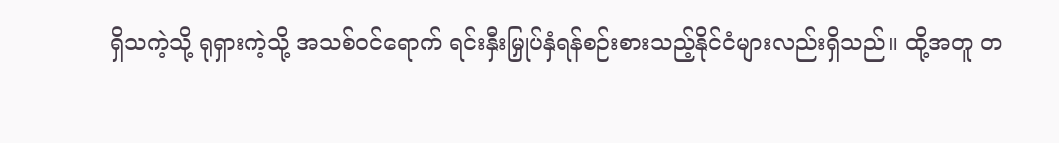ရှိသကဲ့သို့ ရုရှားကဲ့သို့ အသစ်ဝင်ရောက် ရင်းနှီးမြှုပ်နှံရန်စဉ်းစားသည့်နိုင်ငံများလည်းရှိသည်။ ထို့အတူ တ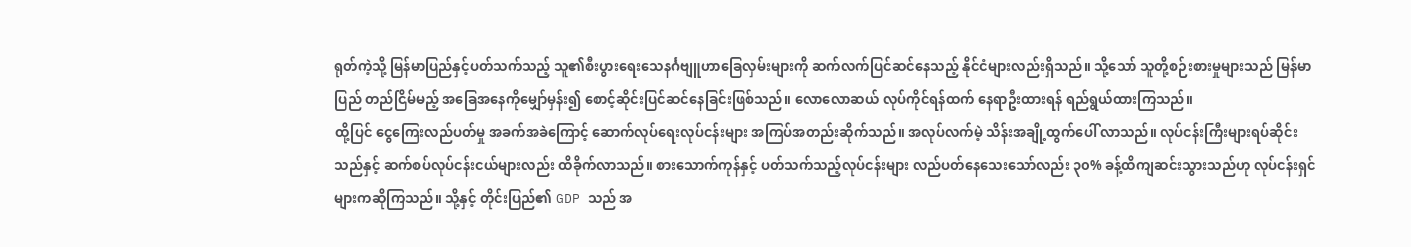ရုတ်ကဲ့သို့ မြန်မာပြည်နှင့်ပတ်သက်သည့် သူ၏စီးပွားရေးသေနင်္ဂဗျူဟာခြေလှမ်းများကို ဆက်လက်ပြင်ဆင်နေသည့် နိုင်ငံများလည်းရှိသည်။ သို့သော် သူတို့စဉ်းစားမှုများသည် မြန်မာပြည် တည်ငြိမ်မည့် အခြေအနေကိုမျှော်မှန်း၍ စောင့်ဆိုင်းပြင်ဆင်နေခြင်းဖြစ်သည်။ လောလောဆယ် လုပ်ကိုင်ရန်ထက် နေရာဦးထားရန် ရည်ရွယ်ထားကြသည်။
ထို့ပြင် ငွေကြေးလည်ပတ်မှု အခက်အခဲကြောင့် ဆောက်လုပ်ရေးလုပ်ငန်းများ အကြပ်အတည်းဆိုက်သည်။ အလုပ်လက်မဲ့ သိန်းအချို့ထွက်ပေါ် လာသည်။ လုပ်ငန်းကြီးများရပ်ဆိုင်းသည်နှင့် ဆက်စပ်လုပ်ငန်းငယ်များလည်း ထိခိုက်လာသည်။ စားသောက်ကုန်နှင့် ပတ်သက်သည့်လုပ်ငန်းများ လည်ပတ်နေသေးသော်လည်း ၃၀% ခန့်ထိကျဆင်းသွားသည်ဟု လုပ်ငန်းရှင်များကဆိုကြသည်။ သို့နှင့် တိုင်းပြည်၏ GDP သည် အ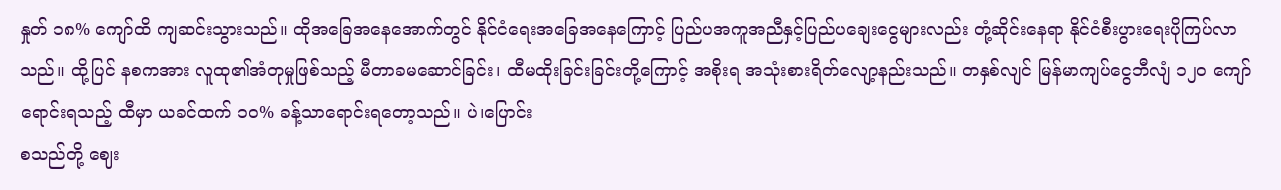နှုတ် ၁၈% ကျော်ထိ ကျဆင်းသွားသည်။ ထိုအခြေအနေအောက်တွင် နိုင်ငံရေးအခြေအနေကြောင့် ပြည်ပအကူအညီနှင့်ပြည်ပချေးငွေများလည်း တုံ့ဆိုင်းနေရာ နိုင်ငံစီးပွားရေးပိုကြပ်လာသည်။ ထို့ပြင် နစကအား လူထု၏အံတုမှုဖြစ်သည့် မီတာခမဆောင်ခြင်း၊ ထီမထိုးခြင်းခြင်းတို့ကြောင့် အစိုးရ အသုံးစားရိတ်လျော့နည်းသည်။ တနှစ်လျင် မြန်မာကျပ်ငွေဘီလျံ ၁၂၀ ကျော် ရောင်းရသည့် ထီမှာ ယခင်ထက် ၁၀% ခန့်သာရောင်းရတော့သည်။ ပဲ၊ပြောင်း
စသည်တို့ ဈေး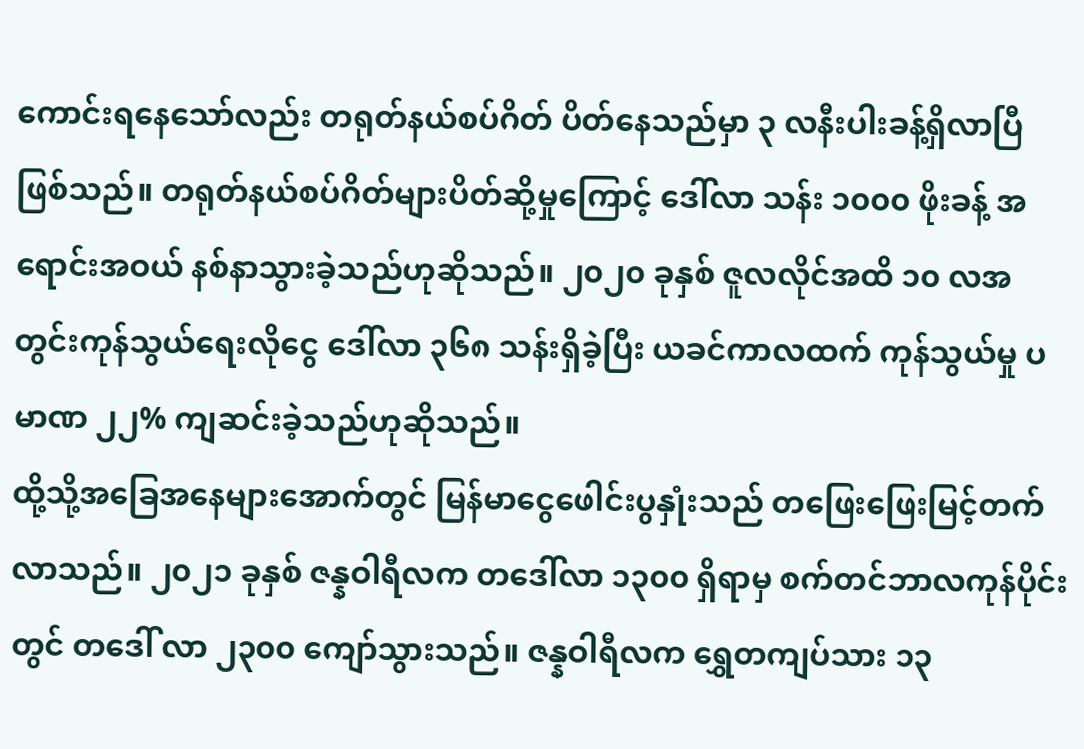ကောင်းရနေသော်လည်း တရုတ်နယ်စပ်ဂိတ် ပိတ်နေသည်မှာ ၃ လနီးပါးခန့်ရှိလာပြီဖြစ်သည်။ တရုတ်နယ်စပ်ဂိတ်များပိတ်ဆို့မှုကြောင့် ဒေါ်လာ သန်း ၁၀၀၀ ဖိုးခန့် အရောင်းအဝယ် နစ်နာသွားခဲ့သည်ဟုဆိုသည်။ ၂၀၂၀ ခုနှစ် ဇူလလိုင်အထိ ၁၀ လအတွင်းကုန်သွယ်ရေးလိုငွေ ဒေါ်လာ ၃၆၈ သန်းရှိခဲ့ပြီး ယခင်ကာလထက် ကုန်သွယ်မှု ပမာဏ ၂၂% ကျဆင်းခဲ့သည်ဟုဆိုသည်။
ထို့သို့အခြေအနေများအောက်တွင် မြန်မာငွေဖေါင်းပွနှုံးသည် တဖြေးဖြေးမြင့်တက်လာသည်။ ၂၀၂၁ ခုနှစ် ဇန္နဝါရီလက တဒေါ်လာ ၁၃၀၀ ရှိရာမှ စက်တင်ဘာလကုန်ပိုင်းတွင် တဒေါ် လာ ၂၃၀၀ ကျော်သွားသည်။ ဇန္နဝါရီလက ရွှေတကျပ်သား ၁၃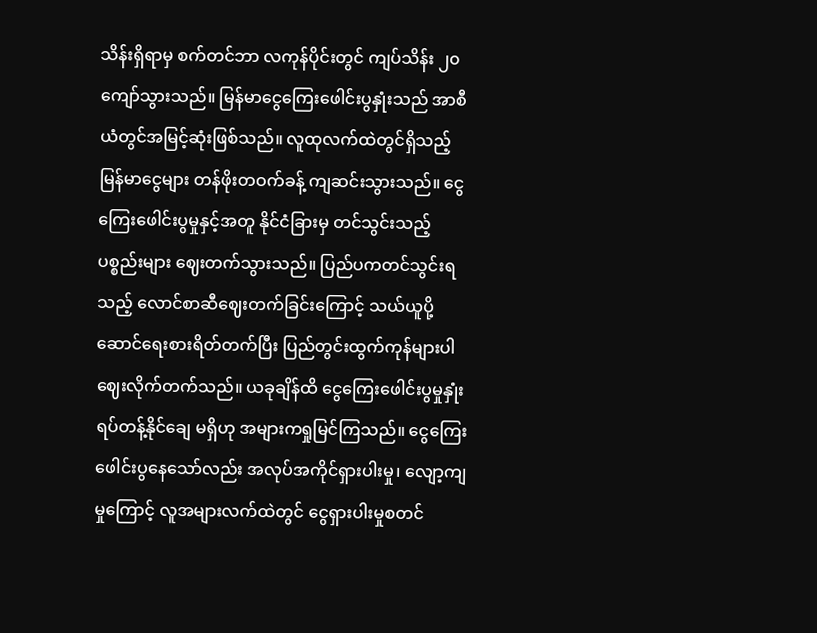သိန်းရှိရာမှ စက်တင်ဘာ လကုန်ပိုင်းတွင် ကျပ်သိန်း ၂၀ ကျော်သွားသည်။ မြန်မာငွေကြေးဖေါင်းပွနှုံးသည် အာစီယံတွင်အမြင့်ဆုံးဖြစ်သည်။ လူထုလက်ထဲတွင်ရှိသည့် မြန်မာငွေများ တန်ဖိုးတဝက်ခန့် ကျဆင်းသွားသည်။ ငွေကြေးဖေါင်းပွမှုနှင့်အတူ နိုင်ငံခြားမှ တင်သွင်းသည့်ပစ္စည်းများ ဈေးတက်သွားသည်။ ပြည်ပကတင်သွင်းရသည့် လောင်စာဆီဈေးတက်ခြင်းကြောင့် သယ်ယူပို့ဆောင်ရေးစားရိတ်တက်ပြီး ပြည်တွင်းထွက်ကုန်များပါ ဈေးလိုက်တက်သည်။ ယခုချိန်ထိ ငွေကြေးဖေါင်းပွမှုနှုံးရပ်တန့်နိုင်ချေ မရှိဟု အများကရှုမြင်ကြသည်။ ငွေကြေးဖေါင်းပွနေသော်လည်း အလုပ်အကိုင်ရှားပါးမှု၊ လျော့ကျမှုကြောင့် လူအများလက်ထဲတွင် ငွေရှားပါးမှုစတင်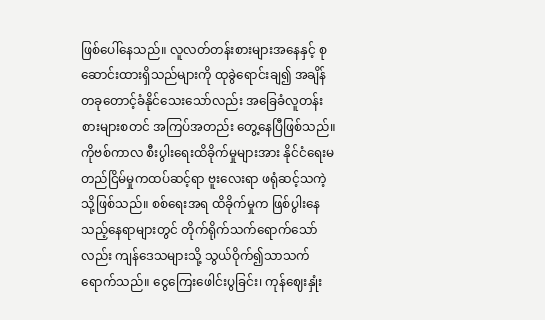ဖြစ်ပေါ်နေသည်။ လူလတ်တန်းစားများအနေနှင့် စုဆောင်းထားရှိသည်များကို ထုခွဲရောင်းချ၍ အချိန်တခုတောင့်ခံနိုင်သေးသော်လည်း အခြေခံလူတန်းစားများစတင် အကြပ်အတည်း တွေ့နေပြီဖြစ်သည်။
ကိုဗစ်ကာလ စီးပွါးရေးထိခိုက်မှုများအား နိုင်ငံရေးမတည်ငြိမ်မှုကထပ်ဆင့်ရာ ဗူးလေးရာ ဖရုံဆင့်သကဲ့သို့ဖြစ်သည်။ စစ်ရေးအရ ထိခိုက်မှုက ဖြစ်ပွါးနေသည့်နေရာများတွင် တိုက်ရိုက်သက်ရောက်သော်လည်း ကျန်ဒေသများသို့ သွယ်ဝိုက်၍သာသက်ရောက်သည်။ ငွေကြေးဖေါင်းပွခြင်း၊ ကုန်ဈေးနှုံး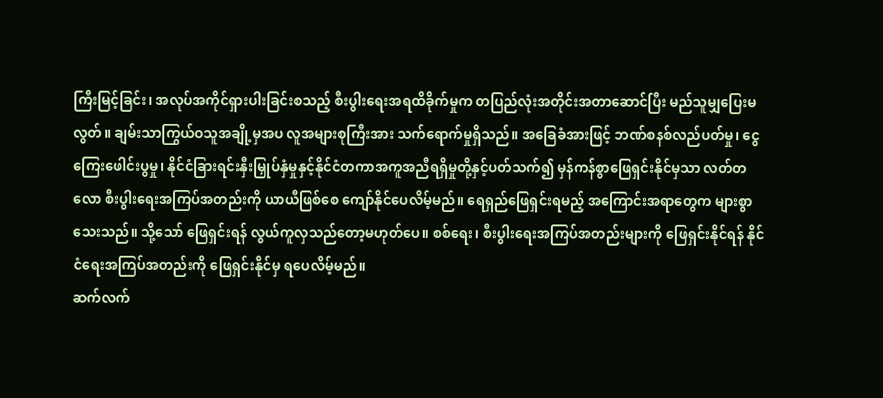ကြီးမြင့်ခြင်း၊ အလုပ်အကိုင်ရှားပါးခြင်းစသည့် စီးပွါးရေးအရထိခိုက်မှုက တပြည်လုံးအတိုင်းအတာဆောင်ပြီး မည်သူမျှပြေးမလွတ်။ ချမ်းသာကြွယ်ဝသူအချို့မှအပ လူအများစုကြီးအား သက်ရောက်မှုရှိသည်။ အခြေခံအားဖြင့် ဘဏ်စနစ်လည်ပတ်မှု၊ ငွေကြေးဖေါင်းပွမှု၊ နိုင်ငံခြားရင်းနှီးမြှုပ်နှံမှုနှင့်နိုင်ငံတကာအကူအညီရရှိမှုတို့နှင့်ပတ်သက်၍ မှန်ကန်စွာဖြေရှင်းနိုင်မှသာ လတ်တလော စီးပွါးရေးအကြပ်အတည်းကို ယာယီဖြစ်စေ ကျော်နိုင်ပေလိမ့်မည်။ ရေရှည်ဖြေရှင်းရမည့် အကြောင်းအရာတွေက များစွာသေးသည်။ သို့သော် ဖြေရှင်းရန် လွယ်ကူလှသည်တော့မဟုတ်ပေ။ စစ်ရေး၊ စီးပွါးရေးအကြပ်အတည်းများကို ဖြေရှင်းနိုင်ရန် နိုင်ငံရေးအကြပ်အတည်းကို ဖြေရှင်းနိုင်မှ ရပေလိမ့်မည်။
ဆက်လက်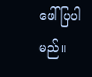ဖေါ်ပြပါမည်။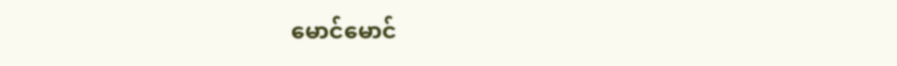မောင်မောင်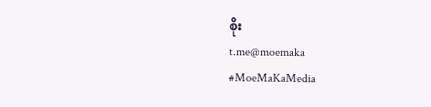စိုး
t.me@moemaka
#MoeMaKaMedia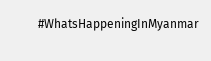#WhatsHappeningInMyanmar